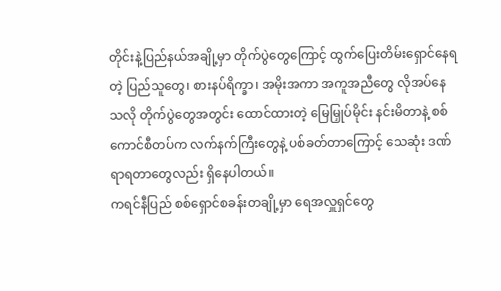တိုင်းနဲ့ပြည်နယ်အချို့မှာ တိုက်ပွဲတွေကြောင့် ထွက်ပြေးတိမ်းရှောင်နေရတဲ့ ပြည်သူတွေ၊ စားနပ်ရိက္ခာ၊ အမိုးအကာ အကူအညီတွေ လိုအပ်နေသလို တိုက်ပွဲတွေအတွင်း ထောင်ထားတဲ့ မြေမြှုပ်မိုင်း နင်းမိတာနဲ့ စစ်ကောင်စီတပ်က လက်နက်ကြီးတွေနဲ့ ပစ်ခတ်တာကြောင့် သေဆုံး ဒဏ်ရာရတာတွေလည်း ရှိနေပါတယ်။
ကရင်နီပြည် စစ်ရှောင်စခန်းတချို့မှာ ရေအလှူရှင်တွေ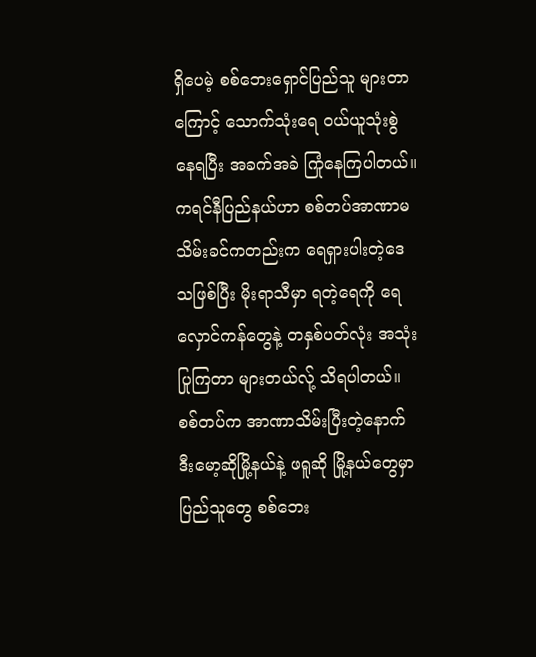ရှိပေမဲ့ စစ်ဘေးရှောင်ပြည်သူ များတာကြောင့် သောက်သုံးရေ ဝယ်ယူသုံးစွဲနေရပြီး အခက်အခဲ ကြုံနေကြပါတယ်။
ကရင်နီပြည်နယ်ဟာ စစ်တပ်အာဏာမသိမ်းခင်ကတည်းက ရေရှားပါးတဲ့ဒေသဖြစ်ပြီး မိုးရာသီမှာ ရတဲ့ရေကို ရေလှောင်ကန်တွေနဲ့ တနှစ်ပတ်လုံး အသုံးပြုကြတာ များတယ်လ်ု့ သိရပါတယ်။
စစ်တပ်က အာဏာသိမ်းပြီးတဲ့နောက် ဒီးမော့ဆိုမြို့နယ်နဲ့ ဖရူဆို မြို့နယ်တွေမှာ ပြည်သူတွေ စစ်ဘေး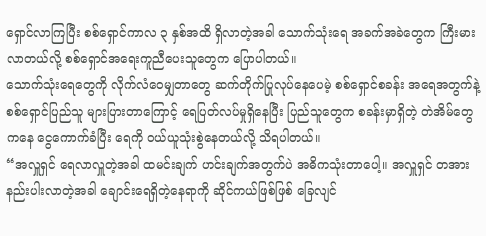ရှောင်လာကြပြီး စစ်ရှောင်ကာလ ၃ နှစ်အထိ ရှိလာတဲ့အခါ သောက်သုံးရေ အခက်အခဲတွေက ကြီးမားလာတယ်လို့ စစ်ရှောင်အရေးကူညီပေးသူတွေက ပြောပါတယ်။
သောက်သုံးရေတွေကို လိုက်လံဝေမျှတာတွေ ဆက်တိုက်ပြုလုပ်နေပေမဲ့ စစ်ရှောင်စခန်း အရေအတွက်နဲ့ စစ်ရှောင်ပြည်သူ များပြားတာကြောင့် ရေပြတ်လပ်မှုရှိနေပြီး ပြည်သူတွေက စခန်းမှာရှိတဲ့ တဲအိမ်တွေကနေ ငွေကောက်ခံပြီး ရေကို ဝယ်ယူသုံးစွဲနေတယ်လို့ သိရပါတယ်။
“အလှူရှင် ရေလာလှူတဲ့အခါ ထမင်းချက် ဟင်းချက်အတွက်ပဲ အဓိကသုံးတာပေါ့။ အလှူရှင် တအားနည်းပါးလာတဲ့အခါ ချောင်းရေရှိတဲ့နေရာကို ဆိုင်ကယ်ဖြစ်ဖြစ် ခြေလျင်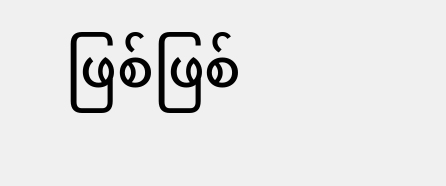ဖြစ်ဖြစ်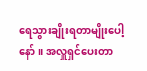ရေသွားချိုးရတာမျိုးပေါ့နော်။ အလှူရှင်ပေးတာ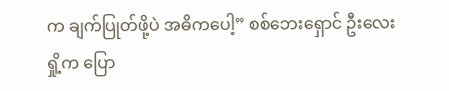က ချက်ပြုတ်ဖို့ပဲ အဓိကပေါ့” စစ်ဘေးရှောင် ဦးလေးရှို့က ပြော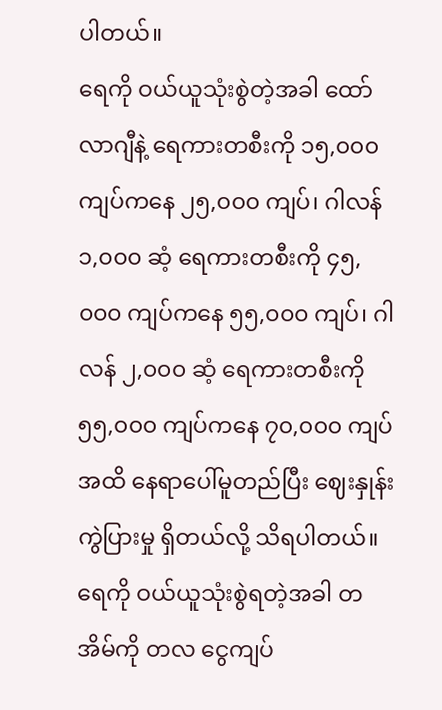ပါတယ်။
ရေကို ဝယ်ယူသုံးစွဲတဲ့အခါ ထော်လာဂျီနဲ့ ရေကားတစီးကို ၁၅,၀၀၀ ကျပ်ကနေ ၂၅,၀၀၀ ကျပ်၊ ဂါလန် ၁,၀၀၀ ဆံ့ ရေကားတစီးကို ၄၅,၀၀၀ ကျပ်ကနေ ၅၅,၀၀၀ ကျပ်၊ ဂါလန် ၂,၀၀၀ ဆံ့ ရေကားတစီးကို ၅၅,၀၀၀ ကျပ်ကနေ ၇၀,၀၀၀ ကျပ်အထိ နေရာပေါ်မူတည်ပြီး ဈေးနှုန်းကွဲပြားမှု ရှိတယ်လို့ သိရပါတယ်။
ရေကို ဝယ်ယူသုံးစွဲရတဲ့အခါ တအိမ်ကို တလ ငွေကျပ်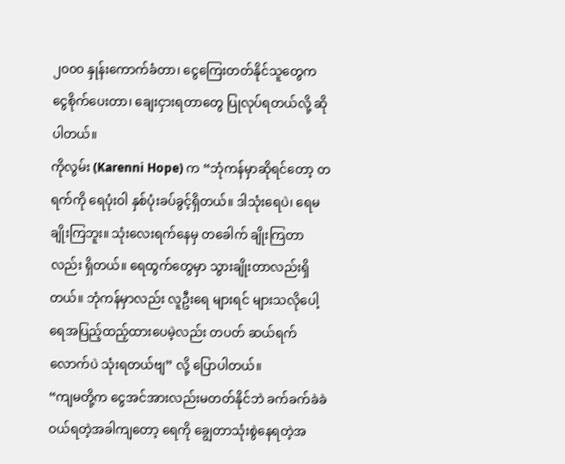၂၀၀၀ နှုန်းကောက်ခံတာ၊ ငွေကြေးတတ်နိုင်သူတွေက ငွေစိုက်ပေးတာ၊ ချေးငှားရတာတွေ ပြုလုပ်ရတယ်လို့ ဆိုပါတယ်။
ကိုလွမ်း (Karenni Hope) က “ဘုံကန်မှာဆိုရင်တော့ တရက်ကို ရေပုံးဝါ နှစ်ပုံးခပ်ခွင့်ရှိတယ်။ ဒါသုံးရေပဲ၊ ရေမချိုးကြဘူး။ သုံးလေးရက်နေမှ တခေါက် ချိုးကြတာလည်း ရှိတယ်။ ရေထွက်တွေမှာ သွားချိုးတာလည်းရှိတယ်။ ဘုံကန်မှာလည်း လူဦးရေ များရင် များသလိုပေါ့ ရေအပြည့်ထည့်ထားပေမဲ့လည်း တပတ် ဆယ်ရက်လောက်ပဲ သုံးရတယ်ဗျ” လို့ ပြောပါတယ်။
“ကျမတို့က ငွေအင်အားလည်းမတတ်နိုင်ဘဲ ခက်ခက်ခဲခဲ ဝယ်ရတဲ့အခါကျတော့ ရေကို ချွေတာသုံးစွဲနေရတဲ့အ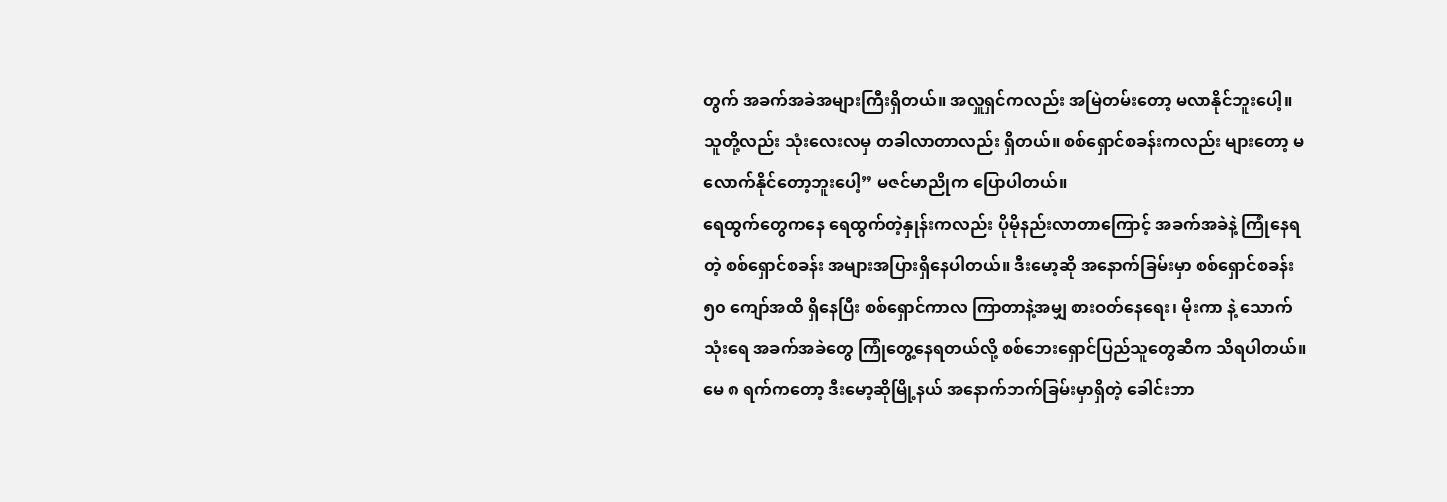တွက် အခက်အခဲအများကြီးရှိတယ်။ အလှူရှင်ကလည်း အမြဲတမ်းတော့ မလာနိုင်ဘူးပေါ့။ သူတို့လည်း သုံးလေးလမှ တခါလာတာလည်း ရှိတယ်။ စစ်ရှောင်စခန်းကလည်း များတော့ မလောက်နိုင်တော့ဘူးပေါ့” မဇင်မာညိုက ပြောပါတယ်။
ရေထွက်တွေကနေ ရေထွက်တဲ့နှုန်းကလည်း ပိုမိုနည်းလာတာကြောင့် အခက်အခဲနဲ့ ကြုံနေရတဲ့ စစ်ရှောင်စခန်း အများအပြားရှိနေပါတယ်။ ဒီးမော့ဆို အနောက်ခြမ်းမှာ စစ်ရှောင်စခန်း ၅၀ ကျော်အထိ ရှိနေပြီး စစ်ရှောင်ကာလ ကြာတာနဲ့အမျှ စားဝတ်နေရေး၊ မိုးကာ နဲ့ သောက်သုံးရေ အခက်အခဲတွေ ကြုံတွေ့နေရတယ်လို့ စစ်ဘေးရှောင်ပြည်သူတွေဆီက သိရပါတယ်။
မေ ၈ ရက်ကတော့ ဒီးမော့ဆိုမြို့နယ် အနောက်ဘက်ခြမ်းမှာရှိတဲ့ ခေါင်းဘာ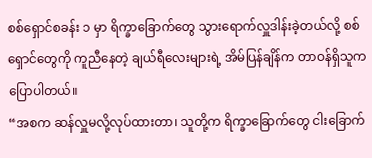စစ်ရှောင်စခန်း ၁ မှာ ရိက္ခာခြောက်တွေ သွားရောက်လှူဒါန်းခဲ့တယ်လို့ စစ်ရှောင်တွေကို ကူညီနေတဲ့ ချယ်ရီလေးများရဲ့ အိမ်ပြန်ချိန်က တာဝန်ရှိသူက ပြောပါတယ်။
“အစက ဆန်လှူမလို့လုပ်ထားတာ၊ သူတို့က ရိက္ခာခြောက်တွေ ငါးခြောက်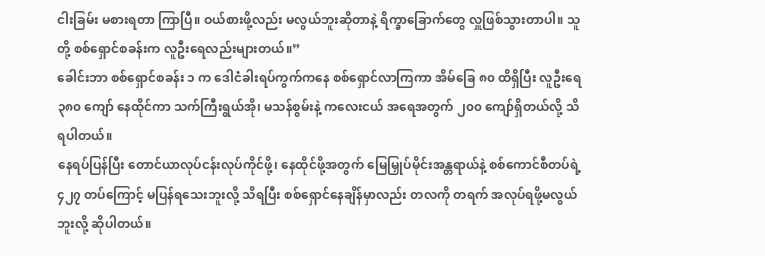ငါးခြမ်း မစားရတာ ကြာပြီ။ ဝယ်စားဖို့လည်း မလွယ်ဘူးဆိုတာနဲ့ ရိက္ခာခြောက်တွေ လှူဖြစ်သွားတာပါ။ သူတို့ စစ်ရှောင်စခန်းက လူဦးရေလည်းများတယ်။”
ခေါင်းဘာ စစ်ရှောင်စခန်း ၁ က ဒေါငံခါးရပ်ကွက်ကနေ စစ်ရှောင်လာကြကာ အိမ်ခြေ ၈၀ ထိရှိပြီး လူဦးရေ ၃၈၀ ကျော် နေထိုင်ကာ သက်ကြီးရွယ်အို၊ မသန်စွမ်းနဲ့ ကလေးငယ် အရေအတွက် ၂၀၀ ကျော်ရှိတယ်လို့ သိရပါတယ်။
နေရပ်ပြန်ပြီး တောင်ယာလုပ်ငန်းလုပ်ကိုင်ဖို့၊ နေထိုင်ဖို့အတွက် မြေမြှုပ်မိုင်းအန္တရာယ်နဲ့ စစ်ကောင်စီတပ်ရဲ့ ၄၂၇ တပ်ကြောင့် မပြန်ရသေးဘူးလို့ သိရပြီး စစ်ရှောင်နေချိန်မှာလည်း တလကို တရက် အလုပ်ရဖို့မလွယ်ဘူးလို့ ဆိုပါတယ်။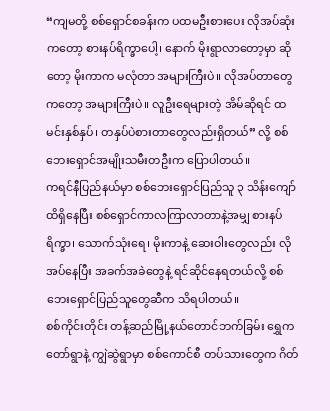“ကျမတို့ စစ်ရှောင်စခန်းက ပထမဦးစားပေး လိုအပ်ဆုံးကတော့ စားနပ်ရိက္ခာပေါ့၊ နောက် မိုးရွာလာတော့မှာ ဆိုတော့ မိုးကာက မလုံတာ အများကြီးပဲ။ လိုအပ်တာတွေကတော့ အများကြီးပဲ။ လူဦးရေများတဲ့ အိမ်ဆိုရင် ထမင်းနှစ်နှပ်၊ တနှပ်ပဲစားတာတွေလည်းရှိတယ်” လို့ စစ်ဘေးရှောင်အမျိုးသမီးတဦးက ပြောပါတယ်။
ကရင်နီပြည်နယ်မှာ စစ်ဘေးရှောင်ပြည်သူ ၃ သိန်းကျော်ထိရှိနေပြီး စစ်ရှောင်ကာလကြာလာတာနဲ့အမျှ စားနပ်ရိက္ခာ၊ သောက်သုံးရေ၊ မိုးကာနဲ့ ဆေးဝါးတွေလည်း လိုအပ်နေပြီး အခက်အခဲတွေနဲ့ ရင်ဆိုင်နေရတယ်လို့ စစ်ဘေးရှောင်ပြည်သူတွေဆီက သိရပါတယ်။
စစ်ကိုင်းတိုင်း တန့်ဆည်မြို့နယ်တောင်ဘက်ခြမ်း ရွှေကတော်ရွာနဲ့ ကျွဲဆွဲရွာမှာ စစ်ကောင်စီ တပ်သားတွေက ဂိတ်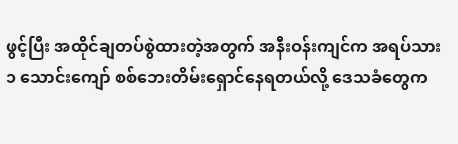ဖွင့်ပြီး အထိုင်ချတပ်စွဲထားတဲ့အတွက် အနီးဝန်းကျင်က အရပ်သား ၁ သောင်းကျော် စစ်ဘေးတိမ်းရှောင်နေရတယ်လို့ ဒေသခံတွေက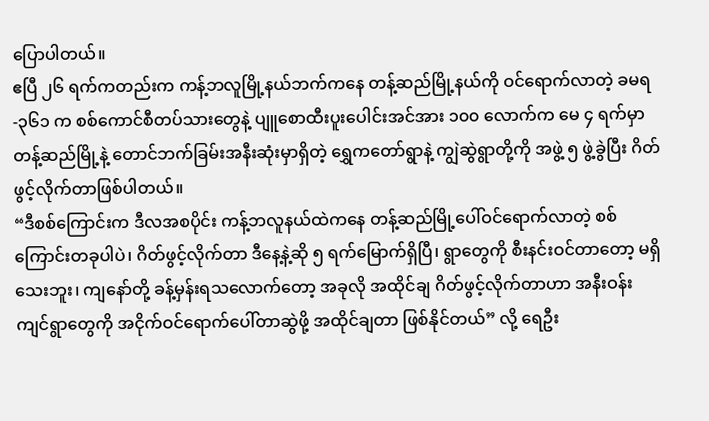ပြောပါတယ်။
ဧပြီ ၂၆ ရက်ကတည်းက ကန့်ဘလူမြို့နယ်ဘက်ကနေ တန့်ဆည်မြို့နယ်ကို ဝင်ရောက်လာတဲ့ ခမရ-၃၆၁ က စစ်ကောင်စီတပ်သားတွေနဲ့ ပျူစောထီးပူးပေါင်းအင်အား ၁၀၀ လောက်က မေ ၄ ရက်မှာ တန့်ဆည်မြို့နဲ့ တောင်ဘက်ခြမ်းအနီးဆုံးမှာရှိတဲ့ ရွှေကတော်ရွာနဲ့ ကျွဲဆွဲရွာတို့ကို အဖွဲ့ ၅ ဖွဲ့ခွဲပြီး ဂိတ်ဖွင့်လိုက်တာဖြစ်ပါတယ်။
“ဒီစစ်ကြောင်းက ဒီလအစပိုင်း ကန့်ဘလူနယ်ထဲကနေ တန့်ဆည်မြို့ပေါ်ဝင်ရောက်လာတဲ့ စစ်ကြောင်းတခုပါပဲ၊ ဂိတ်ဖွင့်လိုက်တာ ဒီနေ့နဲ့ဆို ၅ ရက်မြောက်ရှိပြီ၊ ရွာတွေကို စီးနင်းဝင်တာတော့ မရှိသေးဘူး၊ ကျနော်တို့ ခန့်မှန်းရသလောက်တော့ အခုလို အထိုင်ချ ဂိတ်ဖွင့်လိုက်တာဟာ အနီးဝန်းကျင်ရွာတွေကို အငိုက်ဝင်ရောက်ပေါ်တာဆွဲဖို့ အထိုင်ချတာ ဖြစ်နိုင်တယ်” လို့ ရေဦး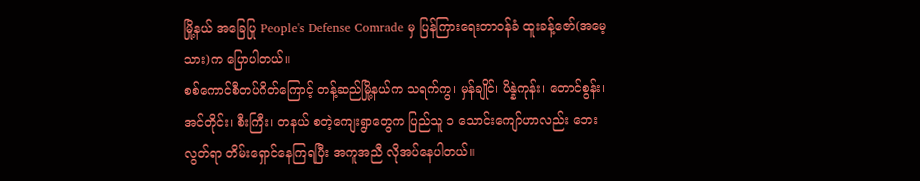မြို့နယ် အခြေပြု People's Defense Comrade မှ ပြန်ကြားရေးတာဝန်ခံ ထူးခန့်ဇော်(အမေ့သား)က ပြောပါတယ်။
စစ်ကောင်စီတပ်ဂိတ်ကြောင့် တန့်ဆည်မြို့နယ်က သရက်ကွ၊ မှန်ချိုင်၊ ပိန္နဲကုန်း၊ တောင်စွန်း၊ အင်တိုင်း၊ စီးကြီး၊ တနယ် စတဲ့ကျေးရွာတွေက ပြည်သူ ၁ သောင်းကျော်ဟာလည်း ဘေးလွတ်ရာ တိမ်းရှောင်နေကြရပြီး အကူအညီ လိုအပ်နေပါတယ်။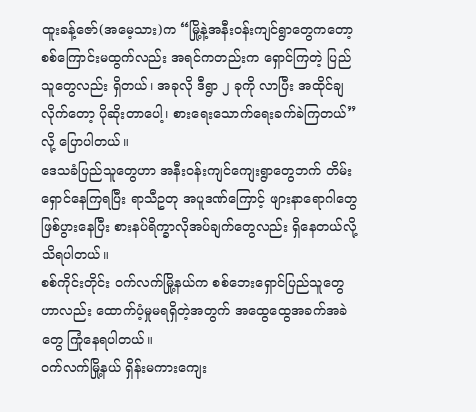ထူးခန့်ဇော်(အမေ့သား)က “မြို့နဲ့အနီးဝန်းကျင်ရွာတွေကတော့ စစ်ကြောင်းမထွက်လည်း အရင်ကတည်းက ရှောင်ကြတဲ့ ပြည်သူတွေလည်း ရှိတယ်၊ အခုလို ဒီရွာ ၂ ခုကို လာပြီး အထိုင်ချလိုက်တော့ ပိုဆိုးတာပေါ့၊ စားရေးသောက်ရေးခက်ခဲကြတယ်” လို့ ပြောပါတယ်။
ဒေသခံပြည်သူတွေဟာ အနီးဝန်းကျင်ကျေးရွာတွေဘက် တိမ်းရှောင်နေကြရပြီး ရာသီဥတု အပူဒဏ်ကြောင့် ဖျားနာရောဂါတွေဖြစ်ပွားနေပြီး စားနပ်ရိက္ခာလိုအပ်ချက်တွေလည်း ရှိနေတယ်လို့ သိရပါတယ်။
စစ်ကိုင်းတိုင်း ဝက်လက်မြို့နယ်က စစ်ဘေးရှောင်ပြည်သူတွေဟာလည်း ထောက်ပံ့မှုမရရှိတဲ့အတွက် အထွေထွေအခက်အခဲတွေ ကြုံနေရပါတယ်။
ဝက်လက်မြို့နယ် ရှိန်းမကားကျေး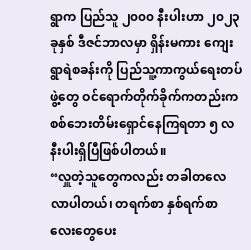ရွာက ပြည်သူ ၂၀၀၀ နီးပါးဟာ ၂၀၂၃ ခုနှစ် ဒီဇင်ဘာလမှာ ရှိန်းမကား ကျေးရွာရဲစခန်းကို ပြည်သူ့ကာကွယ်ရေးတပ်ဖွဲ့တွေ ဝင်ရောက်တိုက်ခိုက်ကတည်းက စစ်ဘေးတိမ်းရှောင်နေကြရတာ ၅ လနီးပါးရှိပြီဖြစ်ပါတယ်။
“လှူတဲ့သူတွေကလည်း တခါတလေလာပါတယ်၊ တရက်စာ နှစ်ရက်စာလေးတွေပေး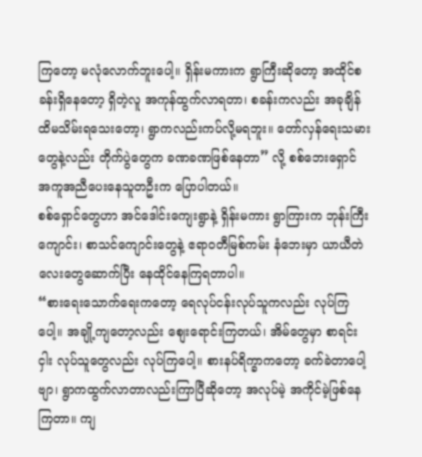ကြတော့ မလုံလောက်ဘူးပေါ့။ ရှိန်းမကားက ရွာကြီးဆိုတော့ အထိုင်စခန်းရှိနေတော့ ရှိတဲ့လူ အကုန်ထွက်လာရတာ၊ စခန်းကလည်း အခုချိန်ထိမသိမ်းရသေးတော့၊ ရွာကလည်းကပ်လို့မရဘူး။ တော်လှန်ရေးသမားတွေနဲ့လည်း တိုက်ပွဲတွေက ခဏခဏဖြစ်နေတာ” လို့ စစ်ဘေးရှောင် အကူအညီပေးနေသူတဦးက ပြောပါတယ်။
စစ်ရှောင်တွေဟာ အင်ဒေါင်းကျေးရွာနဲ့ ရှိန်းမကား ရွာကြားက ဘုန်းကြီးကျောင်း၊ စာသင်ကျောင်းတွေနဲ့ ဧရာဝတီမြစ်ကမ်း နံဘေးမှာ ယာယီတဲလေးတွေဆောက်ပြီး နေထိုင်နေကြရတာပါ။
“စားရေးသောက်ရေးကတော့ ရေလုပ်ငန်းလုပ်သူကလည်း လုပ်ကြပေါ့။ အချို့ကျတော့လည်း စျေးရောင်းကြတယ်၊ အိမ်တွေမှာ စာရင်းငှါး လုပ်သူတွေလည်း လုပ်ကြပေါ့။ စားနပ်ရိက္ခာကတော့ ခက်ခဲတာပေါ့ဗျာ၊ ရွာကထွက်လာတာလည်းကြာပြီဆိုတော့ အလုပ်မဲ့ အကိုင်မဲ့ဖြစ်နေကြတာ။ ကျ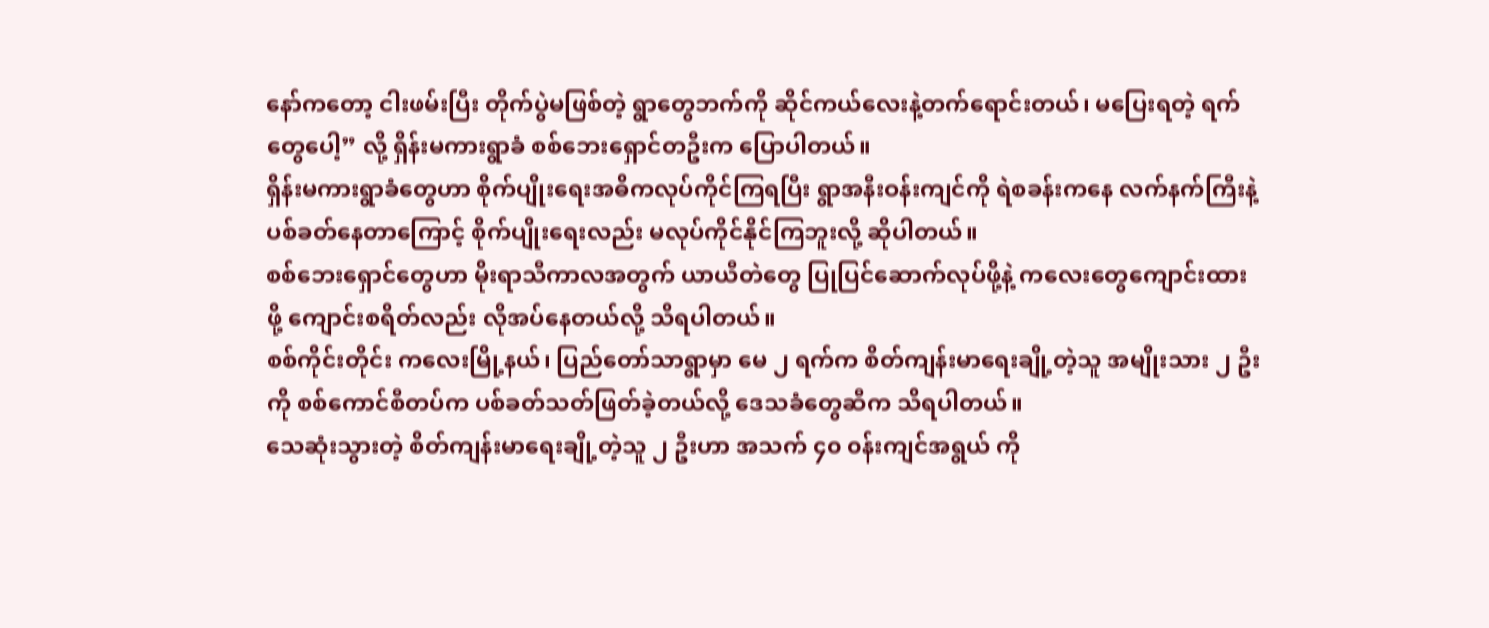နော်ကတော့ ငါးဖမ်းပြီး တိုက်ပွဲမဖြစ်တဲ့ ရွာတွေဘက်ကို ဆိုင်ကယ်လေးနဲ့တက်ရောင်းတယ်၊ မပြေးရတဲ့ ရက်တွေပေါ့” လို့ ရှိန်းမကားရွာခံ စစ်ဘေးရှောင်တဦးက ပြောပါတယ်။
ရှိန်းမကားရွာခံတွေဟာ စိုက်ပျိုးရေးအဓိကလုပ်ကိုင်ကြရပြီး ရွာအနီးဝန်းကျင်ကို ရဲစခန်းကနေ လက်နက်ကြီးနဲ့ ပစ်ခတ်နေတာကြောင့် စိုက်ပျိုးရေးလည်း မလုပ်ကိုင်နိုင်ကြဘူးလို့ ဆိုပါတယ်။
စစ်ဘေးရှောင်တွေဟာ မိုးရာသီကာလအတွက် ယာယီတဲတွေ ပြုပြင်ဆောက်လုပ်ဖို့နဲ့ ကလေးတွေကျောင်းထားဖို့ ကျောင်းစရိတ်လည်း လိုအပ်နေတယ်လို့ သိရပါတယ်။
စစ်ကိုင်းတိုင်း ကလေးမြို့နယ်၊ ပြည်တော်သာရွာမှာ မေ ၂ ရက်က စိတ်ကျန်းမာရေးချို့တဲ့သူ အမျိုးသား ၂ ဦးကို စစ်ကောင်စီတပ်က ပစ်ခတ်သတ်ဖြတ်ခဲ့တယ်လို့ ဒေသခံတွေဆီက သိရပါတယ်။
သေဆုံးသွားတဲ့ စိတ်ကျန်းမာရေးချို့တဲ့သူ ၂ ဦးဟာ အသက် ၄၀ ၀န်းကျင်အရွယ် ကို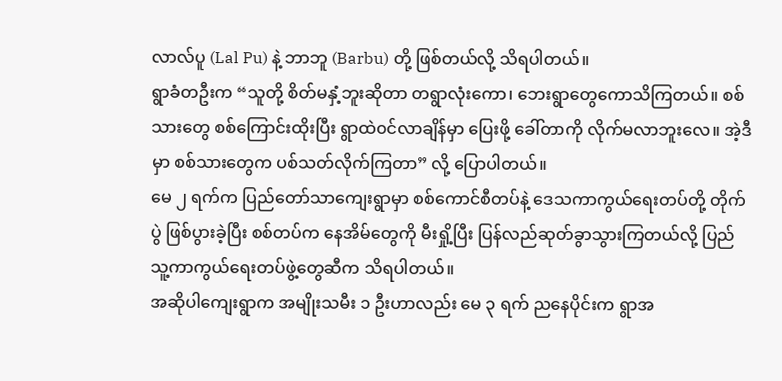လာလ်ပူ (Lal Pu) နဲ့ ဘာဘူ (Barbu) တို့ ဖြစ်တယ်လို့ သိရပါတယ်။
ရွာခံတဦးက “သူတို့ စိတ်မနှံ့ဘူးဆိုတာ တရွာလုံးကော၊ ဘေးရွာတွေကောသိကြတယ်။ စစ်သားတွေ စစ်ကြောင်းထိုးပြီး ရွာထဲ၀င်လာချိန်မှာ ပြေးဖို့ ခေါ်တာကို လိုက်မလာဘူးလေ။ အဲ့ဒီမှာ စစ်သားတွေက ပစ်သတ်လိုက်ကြတာ” လို့ ပြောပါတယ်။
မေ ၂ ရက်က ပြည်တော်သာကျေးရွာမှာ စစ်ကောင်စီတပ်နဲ့ ဒေသကာကွယ်ရေးတပ်တို့ တိုက်ပွဲ ဖြစ်ပွားခဲ့ပြီး စစ်တပ်က နေအိမ်တွေကို မီးရှို့ပြီး ပြန်လည်ဆုတ်ခွာသွားကြတယ်လို့ ပြည်သူ့ကာကွယ်ရေးတပ်ဖွဲ့တွေဆီက သိရပါတယ်။
အဆိုပါကျေးရွာက အမျိုးသမီး ၁ ဦးဟာလည်း မေ ၃ ရက် ညနေပိုင်းက ရွာအ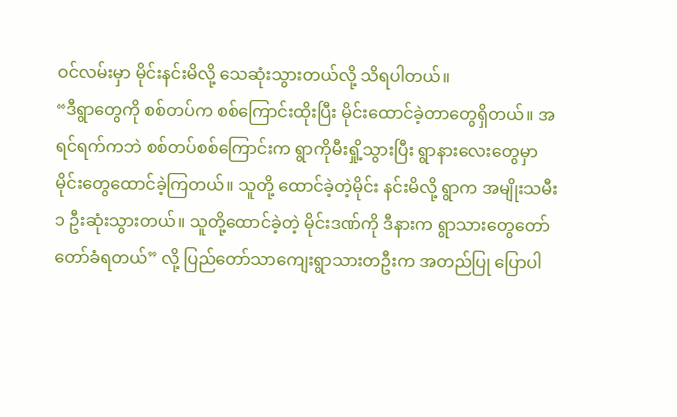ဝင်လမ်းမှာ မိုင်းနင်းမိလို့ သေဆုံးသွားတယ်လို့ သိရပါတယ်။
“ဒီရွာတွေကို စစ်တပ်က စစ်ကြောင်းထိုးပြီး မိုင်းထောင်ခဲ့တာတွေရှိတယ်။ အရင်ရက်ကဘဲ စစ်တပ်စစ်ကြောင်းက ရွာကိုမီးရှို့သွားပြီး ရွာနားလေးတွေမှာ မိုင်းတွေထောင်ခဲ့ကြတယ်။ သူတို့ ထောင်ခဲ့တဲ့မိုင်း နင်းမိလို့ ရွာက အမျိုးသမီး ၁ ဦးဆုံးသွားတယ်။ သူတို့ထောင်ခဲ့တဲ့ မိုင်းဒဏ်ကို ဒီနားက ရွာသားတွေတော်တော်ခံရတယ်” လို့ ပြည်တော်သာကျေးရွာသားတဦးက အတည်ပြု ပြောပါ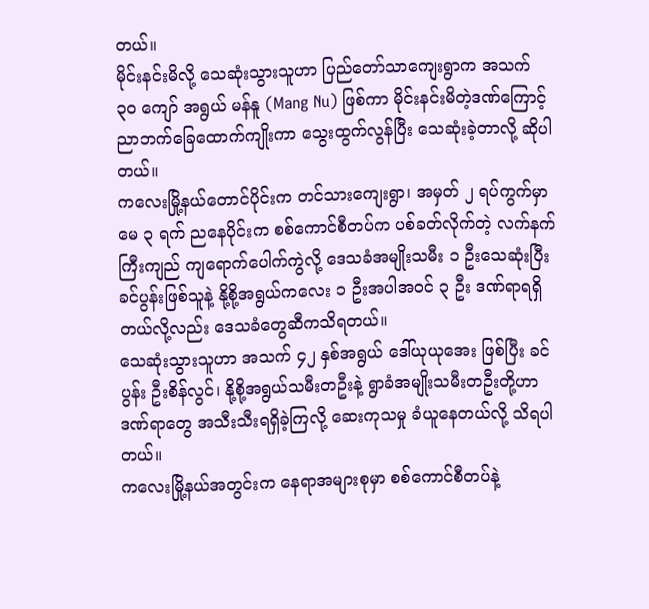တယ်။
မိုင်းနင်းမိလို့ သေဆုံးသွားသူဟာ ပြည်တော်သာကျေးရွာက အသက် ၃၀ ကျော် အရွယ် မန်နူ (Mang Nu) ဖြစ်ကာ မိုင်းနင်းမိတဲ့ဒဏ်ကြောင့် ညာဘက်ခြေထောက်ကျိုးကာ သွေးထွက်လွန်ပြီး သေဆုံးခဲ့တာလို့ ဆိုပါတယ်။
ကလေးမြို့နယ်တောင်ပိုင်းက တင်သားကျေးရွာ၊ အမှတ် ၂ ရပ်ကွက်မှာ မေ ၃ ရက် ညနေပိုင်းက စစ်ကောင်စီတပ်က ပစ်ခတ်လိုက်တဲ့ လက်နက်ကြီးကျည် ကျရောက်ပေါက်ကွဲလို့ ဒေသခံအမျိုးသမီး ၁ ဦးသေဆုံးပြီး ခင်ပွန်းဖြစ်သူနဲ့ နို့စို့အရွယ်ကလေး ၁ ဦးအပါအဝင် ၃ ဦး ဒဏ်ရာရရှိတယ်လို့လည်း ဒေသခံတွေဆီကသိရတယ်။
သေဆုံးသွားသူဟာ အသက် ၄၂ နှစ်အရွယ် ဒေါ်ယုယုအေး ဖြစ်ပြီး ခင်ပွန်း ဦးစိန်လွင်၊ နို့စို့အရွယ်သမီးတဦးနဲ့ ရွာခံအမျိုးသမီးတဦးတို့ဟာ ဒဏ်ရာတွေ အသီးသီးရရှိခဲ့ကြလို့ ဆေးကုသမှု ခံယူနေတယ်လို့ သိရပါတယ်။
ကလေးမြို့နယ်အတွင်းက နေရာအများစုမှာ စစ်ကောင်စီတပ်နဲ့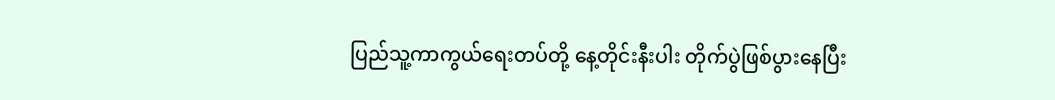ပြည်သူ့ကာကွယ်ရေးတပ်တို့ နေ့တိုင်းနီးပါး တိုက်ပွဲဖြစ်ပွားနေပြီး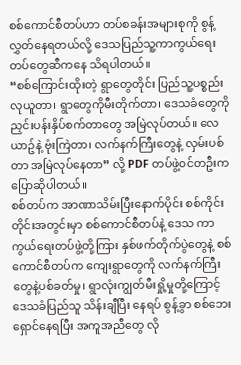စစ်ကောင်စီတပ်ဟာ တပ်စခန်းအများစုကို စွန့်လွှတ်နေရတယ်လို့ ဒေသပြည်သူ့ကာကွယ်ရေးတပ်တွေဆီကနေ သိရပါတယ်။
“စစ်ကြောင်းထိုးတဲ့ ရွာတွေတိုင်း ပြည်သူ့ပစ္စည်းလုယူတာ၊ ရွာတွေကိုမီးတိုက်တာ၊ ဒေသခံတွေကို ညှင်းပန်းနှိပ်စက်တာတွေ အမြဲလုပ်တယ်။ လေယာဥ်နဲ့ ဗုံးကြဲတာ၊ လက်နက်ကြီးတွေနဲ့ လှမ်းပစ်တာ အမြဲလုပ်နေတာ” လို့ PDF တပ်ဖွဲ့၀င်တဦးက ပြောဆိုပါတယ်။
စစ်တပ်က အာဏာသိမ်းပြီးနောက်ပိုင်း စစ်ကိုင်းတိုင်းအတွင်းမှာ စစ်ကောင်စီတပ်နဲ့ ဒေသ ကာကွယ်ရေးတပ်ဖွဲ့တို့ကြား နှစ်ဖက်တိုက်ပွဲတွေနဲ့ စစ်ကောင်စီတပ်က ကျေးရွာတွေကို လက်နက်ကြီးတွေနဲ့ပစ်ခတ်မှု၊ ရွာလုံးကျွတ်မီးရှို့မှုတို့ကြောင့် ဒေသခံပြည်သူ သိန်းချီပြီး နေရပ် စွန့်ခွာ စစ်ဘေးရှောင်နေရပြီး အကူအညီတွေ လို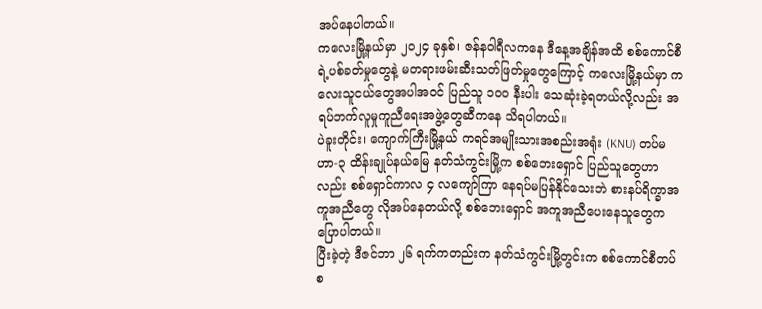အပ်နေပါတယ်။
ကလေးမြို့နယ်မှာ ၂၀၂၄ ခုနှစ်၊ ဇန်န၀ါရီလကနေ ဒီနေ့အချိန်အထိ စစ်ကောင်စီရဲ့ပစ်ခတ်မှုတွေနဲ့ မတရားဖမ်းဆီးသတ်ဖြတ်မှုတွေကြောင့် ကလေးမြို့နယ်မှာ ကလေးသူငယ်တွေအပါအ၀င် ပြည်သူ ၁၀၀ နီးပါး သေဆုံးခဲ့ရတယ်လို့လည်း အရပ်ဘက်လူမှုကူညီရေးအဖွဲ့တွေဆီကနေ သိရပါတယ်။
ပဲခူးတိုင်း၊ ကျောက်ကြီးမြို့နယ် ကရင်အမျိုးသားအစည်းအရုံး (KNU) တပ်မဟာ-၃ ထိန်းချုပ်နယ်မြေ နတ်သံကွင်းမြို့က စစ်ဘေးရှောင် ပြည်သူတွေဟာလည်း စစ်ရှောင်ကာလ ၄ လကျော်ကြာ နေရပ်မပြန်နိုင်သေးဘဲ စားနပ်ရိက္ခာအကူအညီတွေ လိုအပ်နေတယ်လို့ စစ်ဘေးရှောင် အကူအညီပေးနေသူတွေက ပြောပါတယ်။
ပြီးခဲ့တဲ့ ဒီဇင်ဘာ ၂၆ ရက်ကတည်းက နတ်သံကွင်းမြို့တွင်းက စစ်ကောင်စီတပ်စ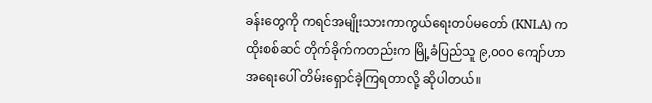ခန်းတွေကို ကရင်အမျိုးသားကာကွယ်ရေးတပ်မတော် (KNLA) က ထိုးစစ်ဆင် တိုက်ခိုက်ကတည်းက မြို့ခံပြည်သူ ၉,၀၀၀ ကျော်ဟာ အရေးပေါ် တိမ်းရှောင်ခဲ့ကြရတာလို့ ဆိုပါတယ်။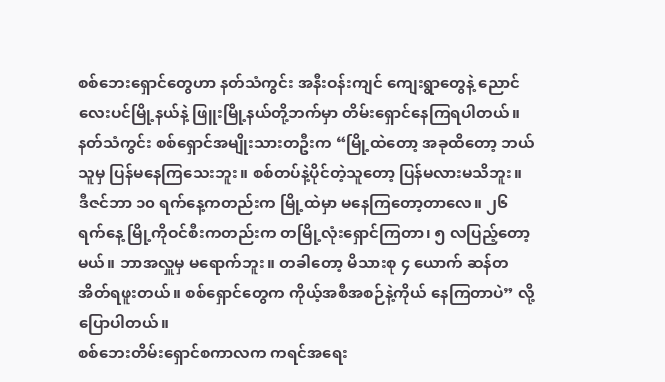စစ်ဘေးရှောင်တွေဟာ နတ်သံကွင်း အနီးဝန်းကျင် ကျေးရွာတွေနဲ့ ညောင်လေးပင်မြို့နယ်နဲ့ ဖြူးမြို့နယ်တို့ဘက်မှာ တိမ်းရှောင်နေကြရပါတယ်။
နတ်သံကွင်း စစ်ရှောင်အမျိုးသားတဦးက “မြို့ထဲတော့ အခုထိတော့ ဘယ်သူမှ ပြန်မနေကြသေးဘူး။ စစ်တပ်နဲ့ပိုင်တဲ့သူတော့ ပြန်မလားမသိဘူး။ ဒီဇင်ဘာ ၁၀ ရက်နေ့ကတည်းက မြို့ထဲမှာ မနေကြတော့တာလေ။ ၂၆ ရက်နေ့ မြို့ကိုဝင်စီးကတည်းက တမြို့လုံးရှောင်ကြတာ၊ ၅ လပြည့်တော့မယ်။ ဘာအလှူမှ မရောက်ဘူး။ တခါတော့ မိသားစု ၄ ယောက် ဆန်တအိတ်ရဖူးတယ်။ စစ်ရှောင်တွေက ကိုယ့်အစီအစဉ်နဲ့ကိုယ် နေကြတာပဲ” လို့ ပြောပါတယ်။
စစ်ဘေးတိမ်းရှောင်စကာလက ကရင်အရေး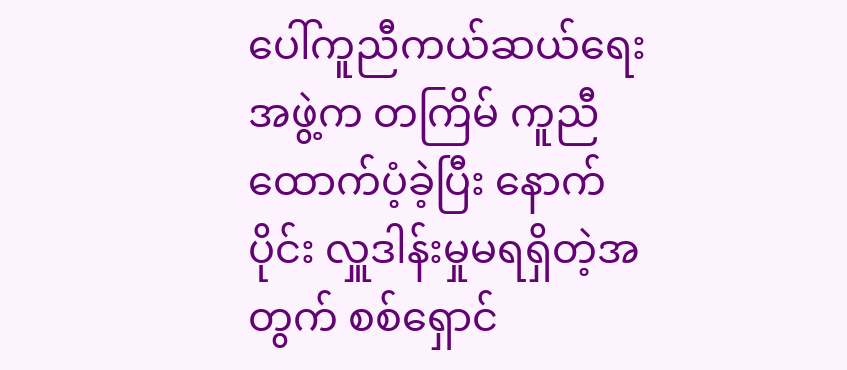ပေါ်ကူညီကယ်ဆယ်ရေးအဖွဲ့က တကြိမ် ကူညီထောက်ပံ့ခဲ့ပြီး နောက်ပိုင်း လှူဒါန်းမှုမရရှိတဲ့အတွက် စစ်ရှောင်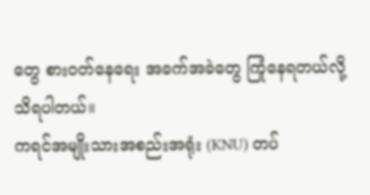တွေ စားဝတ်နေရေး အခက်အခဲတွေ ကြုံနေရတယ်လို့ သိရပါတယ်။
ကရင်အမျိုးသားအစည်းအရုံး (KNU) တပ်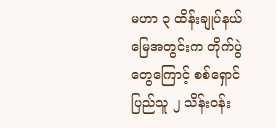မဟာ ၃ ထိန်းချုပ်နယ်မြေအတွင်းက တိုက်ပွဲတွေကြောင့် စစ်ရှောင်ပြည်သူ ၂ သိန်းဝန်း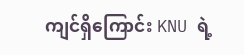ကျင်ရှိကြောင်း KNU ရဲ့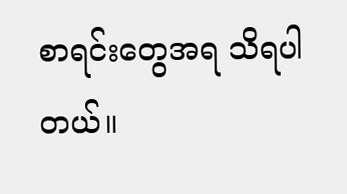စာရင်းတွေအရ သိရပါတယ်။